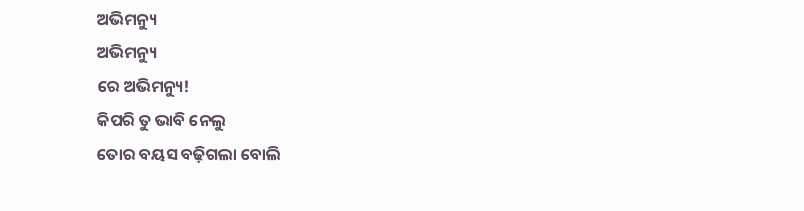ଅଭିମନ୍ୟୁ
ଅଭିମନ୍ୟୁ
ରେ ଅଭିମନ୍ୟୁ!
କିପରି ତୁ ଭାବି ନେଲୁ
ତୋର ବୟସ ବଢ଼ିଗଲା ବୋଲି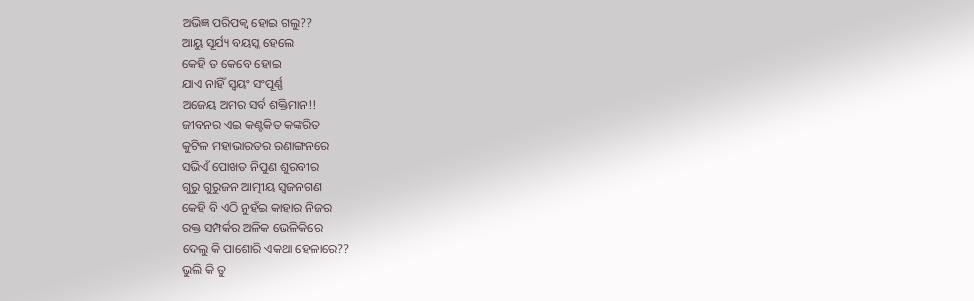ଅଭିଜ୍ଞ ପରିପକ୍ୱ ହୋଇ ଗଲୁ??
ଆୟୁ ସୂର୍ଯ୍ୟ ବୟସ୍କ ହେଲେ
କେହି ତ କେବେ ହୋଇ
ଯାଏ ନାହିଁ ସ୍ଵୟଂ ସଂପୂର୍ଣ୍ଣ
ଅଜେୟ ଅମର ସର୍ବ ଶକ୍ତିମାନ!!
ଜୀବନର ଏଇ କଣ୍ଟକିତ କଙ୍କରିତ
କୁଟିଳ ମହାଭାରତର ରଣାଙ୍ଗନରେ
ସଭିଏଁ ପୋଖତ ନିପୁଣ ଶୁରବୀର
ଗୁରୁ ଗୁରୁଜନ ଆତ୍ମୀୟ ସ୍ବଜନଗଣ
କେହି ବି ଏଠି ନୁହଁଇ କାହାର ନିଜର
ରକ୍ତ ସମ୍ପର୍କର ଅଳିକ ଭେଳିକିରେ
ଦେଲୁ କି ପାଶୋରି ଏକଥା ହେଳାରେ??
ଭୁଲି କି ତୁ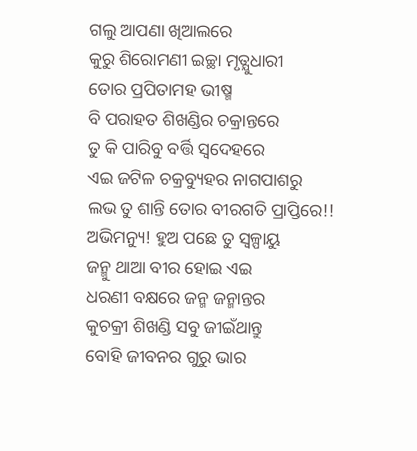ଗଲୁ ଆପଣା ଖିଆଲରେ
କୁରୁ ଶିରୋମଣୀ ଇଚ୍ଛା ମୃତ୍ଯୁଧାରୀ
ତୋର ପ୍ରପିତାମହ ଭୀଷ୍ମ
ବି ପରାହତ ଶିଖଣ୍ଡିର ଚକ୍ରାନ୍ତରେ
ତୁ କି ପାରିବୁ ବର୍ତ୍ତି ସ୍ବଦେହରେ
ଏଇ ଜଟିଳ ଚକ୍ରବ୍ୟୁହର ନାଗପାଶରୁ
ଲଭ ତୁ ଶାନ୍ତି ତୋର ବୀରଗତି ପ୍ରାପ୍ତିରେ!!
ଅଭିମନ୍ୟୁ! ହୁଅ ପଛେ ତୁ ସ୍ଵଳ୍ପାୟୁ
ଜନ୍ମୁ ଥାଆ ବୀର ହୋଇ ଏଇ
ଧରଣୀ ବକ୍ଷରେ ଜନ୍ମ ଜନ୍ମାନ୍ତର
କୁଚକ୍ରୀ ଶିଖଣ୍ଡି ସବୁ ଜୀଇଁଥାନ୍ତୁ
ବୋହି ଜୀବନର ଗୁରୁ ଭାର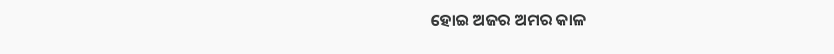ହୋଇ ଅଜର ଅମର କାଳ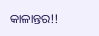କାଳାନ୍ତର!!